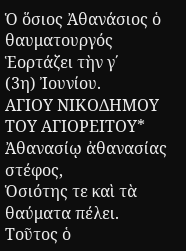Ὁ ὅσιος Ἀθανάσιος ὁ θαυματουργός
Ἑορτάζει τὴν γ΄
(3η) Ἰουνίου.
ΑΓΙΟΥ ΝΙΚΟΔΗΜΟΥ ΤΟΥ ΑΓΙΟΡΕΙΤΟΥ*
Ἀθανασίῳ ἀθανασίας
στέφος,
Ὁσιότης τε καὶ τὰ
θαύματα πέλει.
Τοῦτος ὁ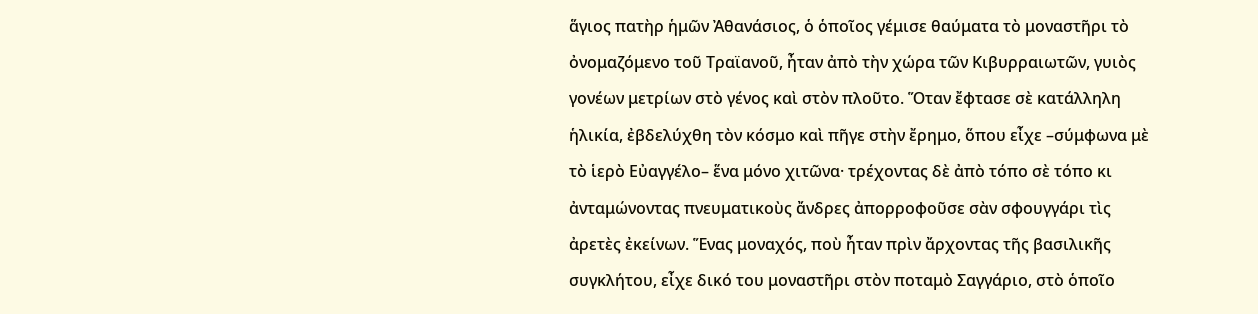ἅγιος πατὴρ ἡμῶν Ἀθανάσιος, ὁ ὁποῖος γέμισε θαύματα τὸ μοναστῆρι τὸ ὀνομαζόμενο τοῦ Τραϊανοῦ, ἦταν ἀπὸ τὴν χώρα τῶν Κιβυρραιωτῶν, γυιὸς γονέων μετρίων στὸ γένος καὶ στὸν πλοῦτο. Ὅταν ἔφτασε σὲ κατάλληλη ἡλικία, ἐβδελύχθη τὸν κόσμο καὶ πῆγε στὴν ἔρημο, ὅπου εἶχε –σύμφωνα μὲ τὸ ἱερὸ Εὐαγγέλο– ἕνα μόνο χιτῶνα· τρέχοντας δὲ ἀπὸ τόπο σὲ τόπο κι ἀνταμώνοντας πνευματικοὺς ἄνδρες ἀπορροφοῦσε σὰν σφουγγάρι τὶς ἀρετὲς ἐκείνων. Ἕνας μοναχός, ποὺ ἦταν πρὶν ἄρχοντας τῆς βασιλικῆς συγκλήτου, εἶχε δικό του μοναστῆρι στὸν ποταμὸ Σαγγάριο, στὸ ὁποῖο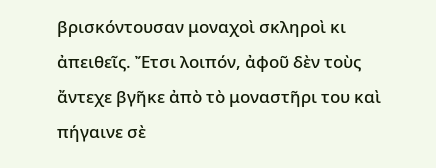βρισκόντουσαν μοναχοὶ σκληροὶ κι ἀπειθεῖς. Ἔτσι λοιπόν, ἀφοῦ δὲν τοὺς ἄντεχε βγῆκε ἀπὸ τὸ μοναστῆρι του καὶ πήγαινε σὲ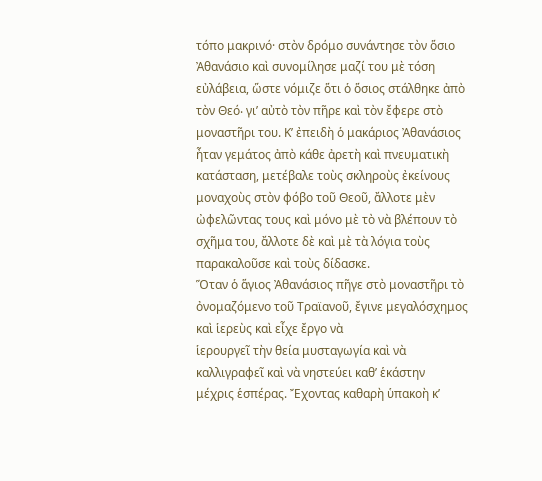τόπο μακρινό· στὸν δρόμο συνάντησε τὸν ὅσιο Ἀθανάσιο καὶ συνομίλησε μαζί του μὲ τόση εὐλάβεια, ὥστε νόμιζε ὅτι ὁ ὅσιος στάλθηκε ἀπὸ τὸν Θεό‧ γι’ αὐτὸ τὸν πῆρε καὶ τὸν ἔφερε στὸ μοναστῆρι του. Κ’ ἐπειδὴ ὁ μακάριος Ἀθανάσιος ἦταν γεμάτος ἀπὸ κάθε ἀρετὴ καὶ πνευματικὴ κατάσταση, μετέβαλε τοὺς σκληροὺς ἐκείνους μοναχοὺς στὸν φόβο τοῦ Θεοῦ, ἄλλοτε μὲν ὠφελῶντας τους καὶ μόνο μὲ τὸ νὰ βλέπουν τὸ σχῆμα του, ἄλλοτε δὲ καὶ μὲ τὰ λόγια τοὺς παρακαλοῦσε καὶ τοὺς δίδασκε.
Ὅταν ὁ ἅγιος Ἀθανάσιος πῆγε στὸ μοναστῆρι τὸ
ὀνομαζόμενο τοῦ Τραϊανοῦ, ἔγινε μεγαλόσχημος καὶ ἱερεὺς καὶ εἶχε ἔργο νὰ
ἱερουργεῖ τὴν θεία μυσταγωγία καὶ νὰ καλλιγραφεῖ καὶ νὰ νηστεύει καθ’ ἑκάστην
μέχρις ἑσπέρας. Ἔχοντας καθαρὴ ὑπακοὴ κ’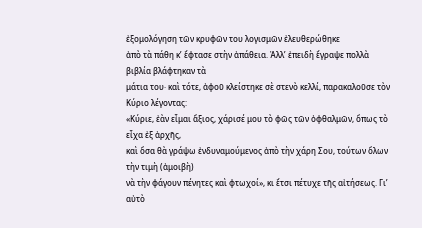ἐξομολόγηση τῶν κρυφῶν του λογισμῶν ἐλευθερώθηκε
ἀπὸ τὰ πάθη κ’ ἔφτασε στὴν ἀπάθεια. Ἀλλ’ ἐπειδὴ ἔγραψε πολλὰ βιβλία βλάφτηκαν τὰ
μάτια του· καὶ τότε, ἀφοῦ κλείστηκε σὲ στενὸ κελλί, παρακαλοῦσε τὸν Κύριο λέγοντας:
«Κύριε, ἐὰν εἶμαι ἄξιος, χάρισέ μου τὸ φῶς τῶν ὀφθαλμῶν, ὅπως τὸ εἶχα ἐξ ἀρχῆς,
καὶ ὅσα θὰ γράψω ἐνδυναμούμενος ἀπὸ τὴν χάρη Σου, τούτων ὅλων τὴν τιμὴ (ἀμοιβὴ)
νὰ τὴν φάγουν πένητες καὶ φτωχοί», κι ἔτσι πέτυχε τῆς αἰτήσεως. Γι’ αὐτὸ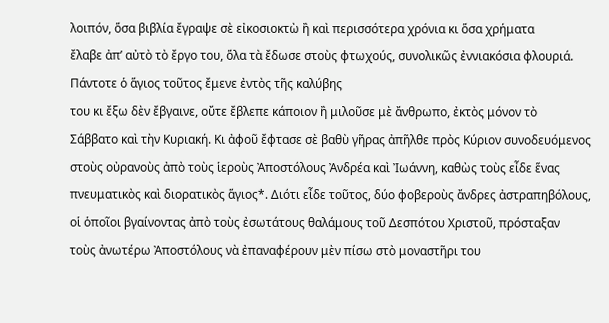λοιπόν, ὅσα βιβλία ἔγραψε σὲ εἰκοσιοκτὼ ἢ καὶ περισσότερα χρόνια κι ὅσα χρήματα
ἔλαβε ἀπ’ αὐτὸ τὸ ἔργο του, ὅλα τὰ ἔδωσε στοὺς φτωχούς, συνολικῶς ἐννιακόσια φλουριά.
Πάντοτε ὁ ἅγιος τοῦτος ἔμενε ἐντὸς τῆς καλύβης
του κι ἔξω δὲν ἔβγαινε, οὔτε ἔβλεπε κάποιον ἢ μιλοῦσε μὲ ἄνθρωπο, ἐκτὸς μόνον τὸ
Σάββατο καὶ τὴν Κυριακή. Κι ἀφοῦ ἔφτασε σὲ βαθὺ γῆρας ἀπῆλθε πρὸς Κύριον συνοδευόμενος
στοὺς οὐρανοὺς ἀπὸ τοὺς ἱεροὺς Ἀποστόλους Ἀνδρέα καὶ Ἰωάννη, καθὼς τοὺς εἶδε ἕνας
πνευματικὸς καὶ διορατικὸς ἅγιος*. Διότι εἶδε τοῦτος, δύο φοβεροὺς ἄνδρες ἀστραπηβόλους,
οἱ ὁποῖοι βγαίνοντας ἀπὸ τοὺς ἐσωτάτους θαλάμους τοῦ Δεσπότου Χριστοῦ, πρόσταξαν
τοὺς ἀνωτέρω Ἀποστόλους νὰ ἐπαναφέρουν μὲν πίσω στὸ μοναστῆρι του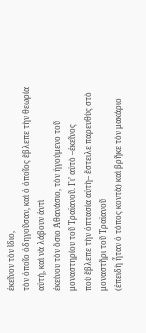ἐκεῖνον τὸν ἴδιο,
τὸν ὁποῖο ὁδηγοῦσαν, καὶ ὁ ὁποῖος ἔβλεπε τὴν θεωρία αὐτή, καὶ νὰ λάβουν ἀντὶ
ἐκείνου τὸν ὅσιο Ἀθανάσιο, τὸν ἡγούμενο τοῦ μοναστηρίου τοῦ Τραϊανοῦ. Γι’ αὐτὸ –ἐκεῖνος
ποὺ ἔβλεπε τὴν ὀπτασία αὐτὴ– ἔστειλε παρευθὺς στὸ μοναστῆρι τοῦ Τραϊανοῦ
(ἐπειδὴ ἦταν ὁ τόπος κοντὰ) καὶ βρῆκε τὸν μακάριο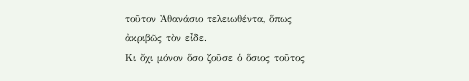τοῦτον Ἀθανάσιο τελειωθέντα, ὅπως
ἀκριβῶς τὸν εἶδε.
Κι ὄχι μόνον ὅσο ζοῦσε ὁ ὅσιος τοῦτος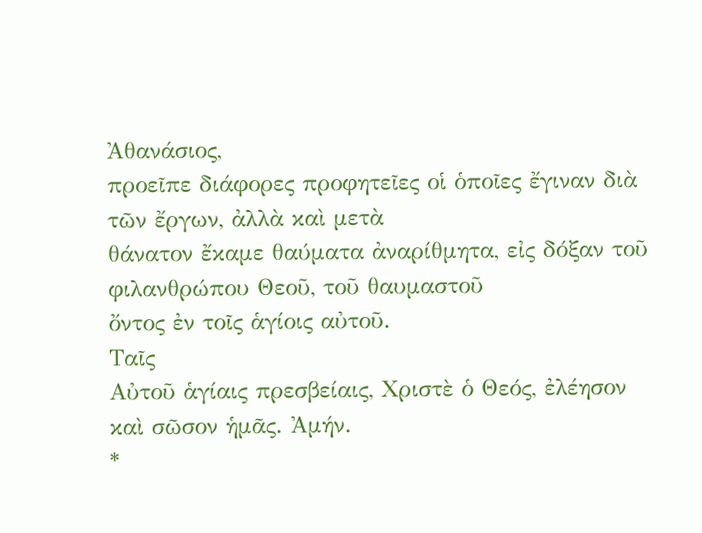Ἀθανάσιος,
προεῖπε διάφορες προφητεῖες οἱ ὁποῖες ἔγιναν διὰ τῶν ἔργων, ἀλλὰ καὶ μετὰ
θάνατον ἔκαμε θαύματα ἀναρίθμητα, εἰς δόξαν τοῦ φιλανθρώπου Θεοῦ, τοῦ θαυμαστοῦ
ὄντος ἐν τοῖς ἁγίοις αὐτοῦ.
Ταῖς
Αὐτοῦ ἁγίαις πρεσβείαις, Χριστὲ ὁ Θεός, ἐλέησον καὶ σῶσον ἡμᾶς. Ἀμήν.
*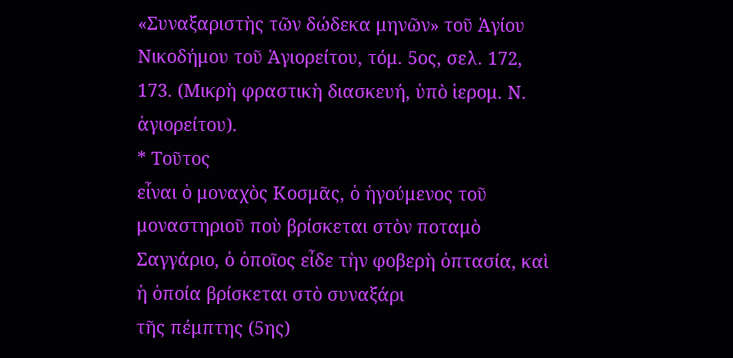«Συναξαριστὴς τῶν δώδεκα μηνῶν» τοῦ Ἁγίου
Νικοδήμου τοῦ Ἁγιορείτου, τόμ. 5ος, σελ. 172, 173. (Μικρὴ φραστικὴ διασκευή, ὑπὸ ἱερομ. Ν. ἁγιορείτου).
* Τοῦτος
εἶναι ὁ μοναχὸς Κοσμᾶς, ὁ ἡγούμενος τοῦ μοναστηριοῦ ποὺ βρίσκεται στὸν ποταμὸ
Σαγγάριο, ὁ ὁποῖος εἶδε τὴν φοβερὴ ὀπτασία, καὶ ἡ ὁποία βρίσκεται στὸ συναξάρι
τῆς πέμπτης (5ης)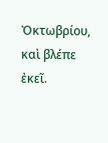Ὀκτωβρίου, καὶ βλέπε ἐκεῖ.